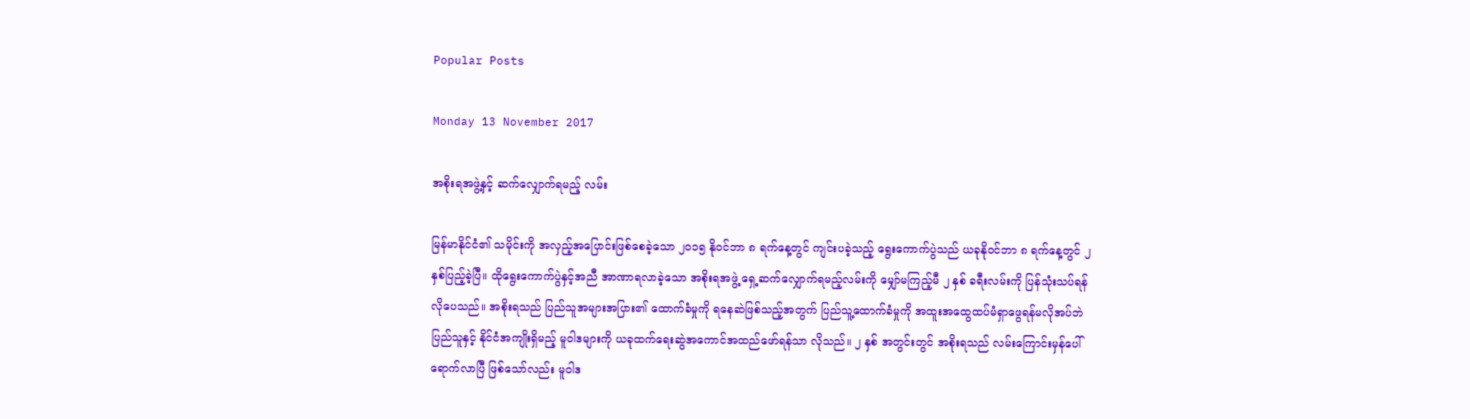Popular Posts

Monday 13 November 2017

အစိုးရအဖွဲ့နှင့် ဆက်လျှောက်ရမည့် လမ်း

မြန်မာနိုင်ငံ၏ သမိုင်းကို အလှည့်အပြောင်းဖြစ်စေခဲ့သော ၂၀၁၅ နိုဝင်ဘာ ၈ ရက်နေ့တွင် ကျင်းပခဲ့သည့် ရွေးကောက်ပွဲသည် ယခုနိုဝင်ဘာ ၈ ရက်နေ့တွင် ၂ နှစ်ပြည့်ခဲ့ပြီ။ ထိုရွေးကောက်ပွဲနှင့်အညီ အာဏာရလာခဲ့သော အစိုးရအဖွဲ့ ရှေ့ဆက်လျှောက်ရမည့်လမ်းကို မျှော်မကြည့်မီ ၂ နှစ် ခရီးလမ်းကို ပြန်သုံးသပ်ရန်လိုပေသည်။ အစိုးရသည် ပြည်သူအများအပြား၏ ထောက်ခံမှုကို ရနေဆဲဖြစ်သည့်အတွက် ပြည်သူ့ထောက်ခံမှုကို အထူးအထွေထပ်မံရှာဖွေရန်မလိုအပ်ဘဲ ပြည်သူနှင့် နိုင်ငံအကျိုးရှိမည့် မူဝါဒများကို ယခုထက်ရေးဆွဲအကောင်အထည်ဖော်ရန်သာ လိုသည်။ ၂ နှစ် အတွင်းတွင် အစိုးရသည် လမ်းကြောင်းမှန်ပေါ် ရောက်လာပြီ ဖြစ်သော်လည်း မူဝါဒ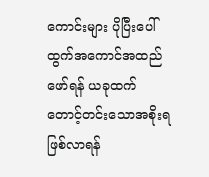ကောင်းများ ပိုပြီးပေါ်ထွက်အကောင်အထည်ဖော်ရန် ယခုထက် တောင့်တင်းသောအစိုးရဖြစ်လာရန်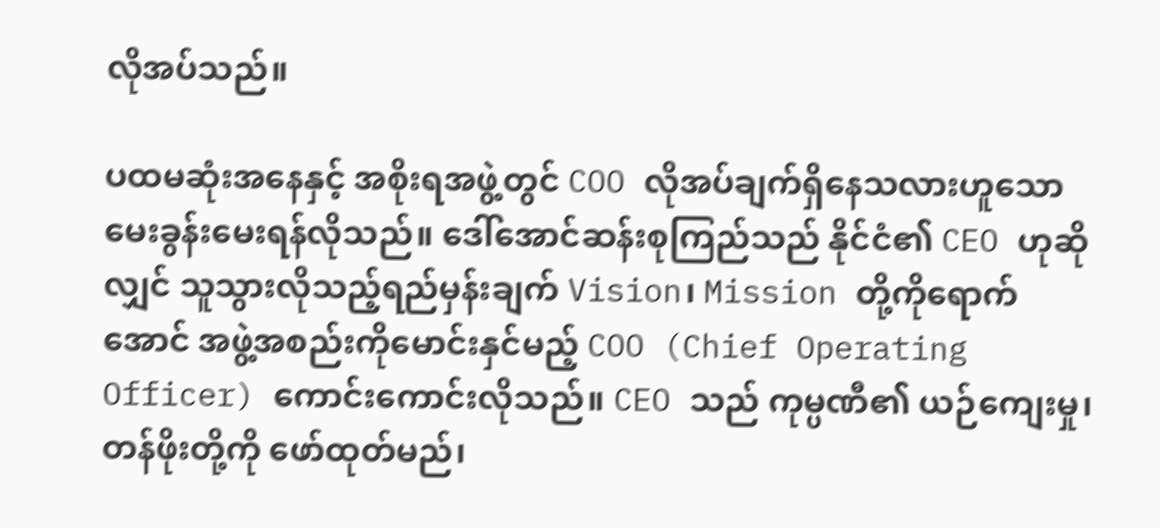လိုအပ်သည်။

ပထမဆုံးအနေနှင့် အစိုးရအဖွဲ့တွင် COO လိုအပ်ချက်ရှိနေသလားဟူသော မေးခွန်းမေးရန်လိုသည်။ ဒေါ်အောင်ဆန်းစုကြည်သည် နိုင်ငံ၏ CEO ဟုဆိုလျှင် သူသွားလိုသည့်ရည်မှန်းချက် Vision၊ Mission တို့ကိုရောက်အောင် အဖွဲ့အစည်းကိုမောင်းနှင်မည့် COO (Chief Operating Officer) ကောင်းကောင်းလိုသည်။ CEO သည် ကုမ္ပဏီ၏ ယဉ်ကျေးမှု၊ တန်ဖိုးတို့ကို ဖော်ထုတ်မည်၊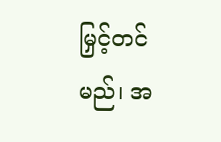မြှင့်တင်မည်၊ အ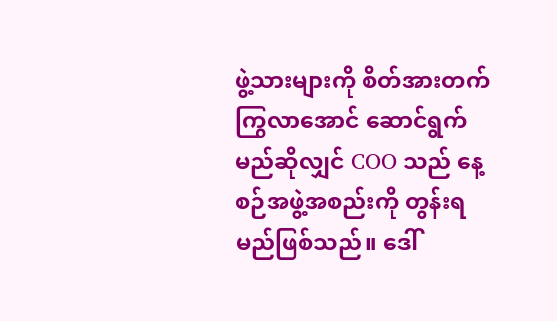ဖွဲ့သားများကို စိတ်အားတက်ကြွလာအောင် ဆောင်ရွက်မည်ဆိုလျှင် COO သည် နေ့စဉ်အဖွဲ့အစည်းကို တွန်းရမည်ဖြစ်သည်။ ဒေါ်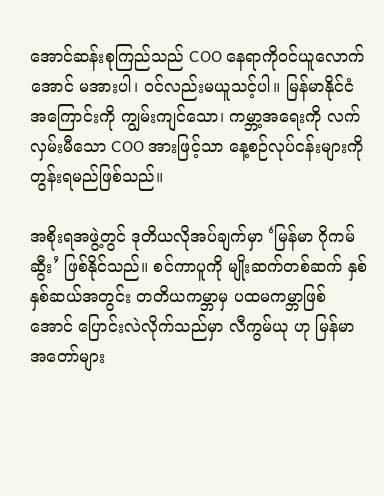အောင်ဆန်းစုကြည်သည် COO နေရာကိုဝင်ယူလောက်အောင် မအားပါ၊ ဝင်လည်းမယူသင့်ပါ။ မြန်မာနိုင်ငံအကြောင်းကို ကျွမ်းကျင်သော၊ ကမ္ဘာ့အရေးကို လက်လှမ်းမီသော COO အားဖြင့်သာ နေ့စဉ်လုပ်ငန်းများကို တွန်းရမည်ဖြစ်သည်။

အစိုးရအဖွဲ့တွင် ဒုတိယလိုအပ်ချက်မှာ ‘မြန်မာ ဂိုကမ်ဆွီး’ ဖြစ်နိုင်သည်။ စင်ကာပူကို မျိုးဆက်တစ်ဆက် နှစ်နှစ်ဆယ်အတွင်း တတိယကမ္ဘာမှ ပထမကမ္ဘာဖြစ်အောင် ပြောင်းလဲလိုက်သည်မှာ လီကွမ်ယု ဟု မြန်မာအတော်များ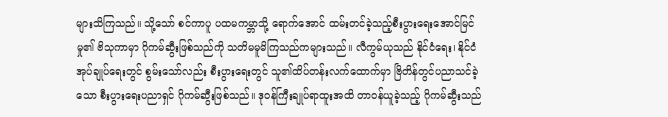များသိကြသည်။ သို့သော် စင်ကာပူ ပထမကမ္ဘာသို့ ရောက်အောင် ထမ်းတင်ခဲ့သည့်စီးပွားရေးအောင်မြင်မှု၏ ဗိသုကာမှာ ဂိုကမ်ဆွီးဖြစ်သည်ကို သတိမမူမိကြသည်ကများသည်။ လီကွမ်ယုသည် နိုင်ငံရေး၊ နိုင်ငံအုပ်ချုပ်ရေးတွင် စွမ်းသော်လည်း စီးပွားရေးတွင် သူ၏ထိပ်တန်းလက်ထောက်မှာ ဗြိတိန်တွင်ပညာသင်ခဲ့သော စီးပွားရေးပညာရှင် ဂိုကမ်ဆွီးဖြစ်သည်။ ဒုဝန်ကြီးချုပ်ရာထူးအထိ တာဝန်ယူခဲ့သည့် ဂိုကမ်ဆွီးသည်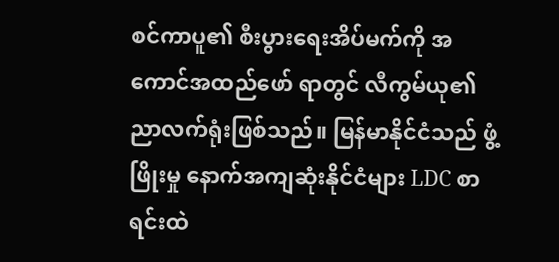စင်ကာပူ၏ စီးပွားရေးအိပ်မက်ကို အကောင်အထည်ဖော် ရာတွင် လီကွမ်ယု၏ ညာလက်ရုံးဖြစ်သည်။ မြန်မာနိုင်ငံသည် ဖွံ့ဖြိုးမှု နောက်အကျဆုံးနိုင်ငံများ LDC စာရင်းထဲ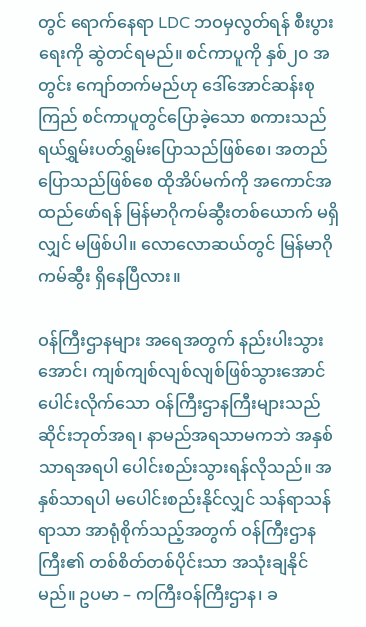တွင် ရောက်နေရာ LDC ဘဝမှလွတ်ရန် စီးပွားရေးကို ဆွဲတင်ရမည်။ စင်ကာပူကို နှစ်၂၀ အတွင်း ကျော်တက်မည်ဟု ဒေါ်အောင်ဆန်းစုကြည် စင်ကာပူတွင်ပြောခဲ့သော စကားသည် ရယ်ရွှမ်းပတ်ရွှမ်းပြောသည်ဖြစ်စေ၊ အတည်ပြောသည်ဖြစ်စေ ထိုအိပ်မက်ကို အကောင်အထည်ဖော်ရန် မြန်မာဂိုကမ်ဆွီးတစ်ယောက် မရှိလျှင် မဖြစ်ပါ။ လောလောဆယ်တွင် မြန်မာဂိုကမ်ဆွီး ရှိနေပြီလား။

ဝန်ကြီးဌာနများ အရေအတွက် နည်းပါးသွားအောင်၊ ကျစ်ကျစ်လျစ်လျစ်ဖြစ်သွားအောင် ပေါင်းလိုက်သော ဝန်ကြီးဌာနကြီးများသည် ဆိုင်းဘုတ်အရ၊ နာမည်အရသာမကဘဲ အနှစ်သာရအရပါ ပေါင်းစည်းသွားရန်လိုသည်။ အနှစ်သာရပါ မပေါင်းစည်းနိုင်လျှင် သန်ရာသန်ရာသာ အာရုံစိုက်သည့်အတွက် ဝန်ကြီးဌာနကြီး၏ တစ်စိတ်တစ်ပိုင်းသာ အသုံးချနိုင်မည်။ ဥပမာ – ကကြီးဝန်ကြီးဌာန၊ ခ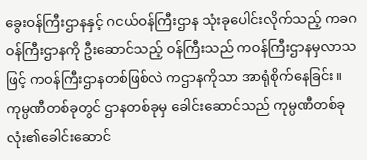ခွေးဝန်ကြီးဌာနနှင့် ဂငယ်ဝန်ကြီးဌာန သုံးခုပေါင်းလိုက်သည့် ကခဂဝန်ကြီးဌာနကို ဦးဆောင်သည့် ဝန်ကြီးသည် ကဝန်ကြီးဌာနမှလာသဖြင့် ကဝန်ကြီးဌာနတစ်ဖြစ်လဲ ကဌာနကိုသာ အာရုံစိုက်နေခြင်း။ ကုမ္ပဏီတစ်ခုတွင် ဌာနတစ်ခုမှ ခေါင်းဆောင်သည် ကုမ္ပဏီတစ်ခုလုံး၏ခေါင်းဆောင်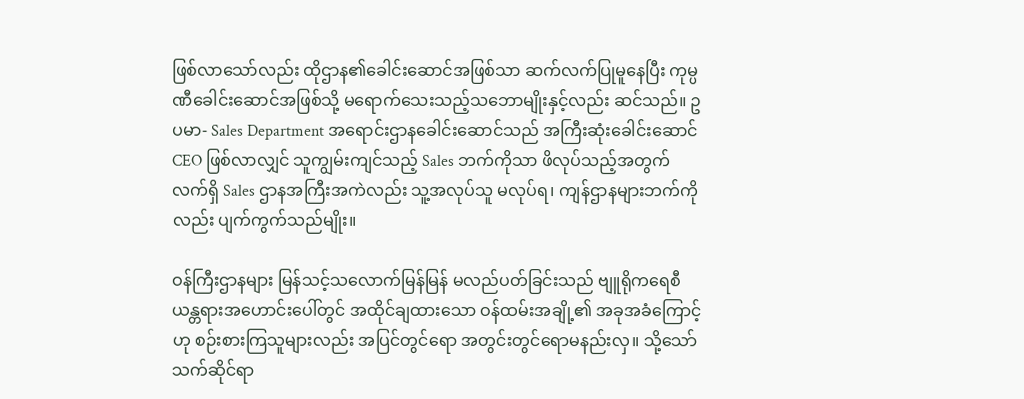ဖြစ်လာသော်လည်း ထိုဌာန၏ခေါင်းဆောင်အဖြစ်သာ ဆက်လက်ပြုမူနေပြီး ကုမ္ပဏီခေါင်းဆောင်အဖြစ်သို့ မရောက်သေးသည့်သဘောမျိုးနှင့်လည်း ဆင်သည်။ ဥပမာ- Sales Department အရောင်းဌာနခေါင်းဆောင်သည် အကြီးဆုံးခေါင်းဆောင် CEO ဖြစ်လာလျှင် သူကျွမ်းကျင်သည့် Sales ဘက်ကိုသာ ဖိလုပ်သည့်အတွက် လက်ရှိ Sales ဌာနအကြီးအကဲလည်း သူ့အလုပ်သူ မလုပ်ရ၊ ကျန်ဌာနများဘက်ကိုလည်း ပျက်ကွက်သည်မျိုး။

ဝန်ကြီးဌာနများ မြန်သင့်သလောက်မြန်မြန် မလည်ပတ်ခြင်းသည် ဗျူရိုကရေစီယန္တရားအဟောင်းပေါ်တွင် အထိုင်ချထားသော ဝန်ထမ်းအချို့၏ အခုအခံကြောင့်ဟု စဉ်းစားကြသူများလည်း အပြင်တွင်ရော အတွင်းတွင်ရောမနည်းလှ။ သို့သော် သက်ဆိုင်ရာ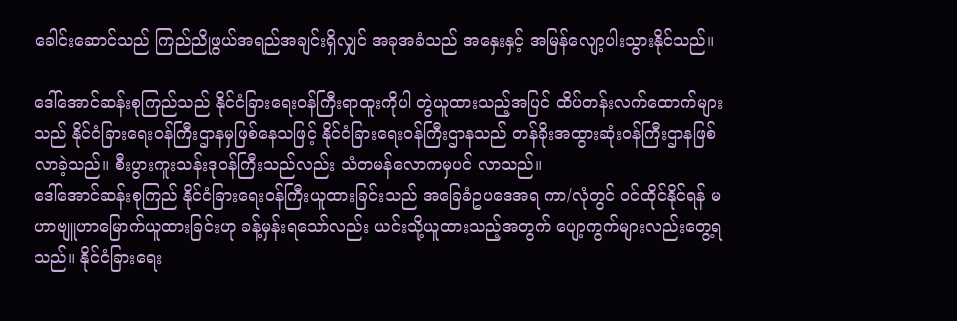ခေါင်းဆောင်သည် ကြည်ညိုဖွယ်အရည်အချင်းရှိလျှင် အခုအခံသည် အနှေးနှင့် အမြန်လျော့ပါးသွားနိုင်သည်။

ဒေါ်အောင်ဆန်းစုကြည်သည် နိုင်ငံခြားရေးဝန်ကြီးရာထူးကိုပါ တွဲယူထားသည့်အပြင် ထိပ်တန်းလက်ထောက်များသည် နိုင်ငံခြားရေးဝန်ကြီးဌာနမှဖြစ်နေသဖြင့် နိုင်ငံခြားရေးဝန်ကြီးဌာနသည် တန်ခိုးအထွားဆုံးဝန်ကြီးဌာနဖြစ်လာခဲ့သည်။ စီးပွားကူးသန်းဒုဝန်ကြီးသည်လည်း သံတမန်လောကမှပင် လာသည်။
ဒေါ်အောင်ဆန်းစုကြည် နိုင်ငံခြားရေးဝန်ကြီးယူထားခြင်းသည် အခြေခံဥပဒေအရ ကာ/လုံတွင် ဝင်ထိုင်နိုင်ရန် မဟာဗျူဟာမြောက်ယူထားခြင်းဟု ခန့်မှန်းရသော်လည်း ယင်းသို့ယူထားသည့်အတွက် ပျော့ကွက်များလည်းတွေ့ရသည်။ နိုင်ငံခြားရေး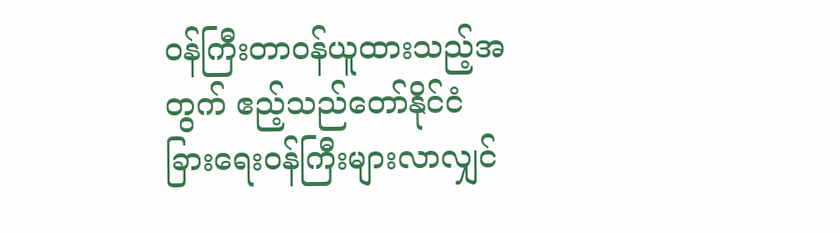ဝန်ကြီးတာဝန်ယူထားသည့်အတွက် ဧည့်သည်တော်နိုင်ငံခြားရေးဝန်ကြီးများလာလျှင်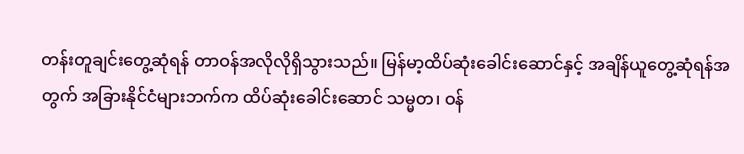တန်းတူချင်းတွေ့ဆုံရန် တာဝန်အလိုလိုရှိသွားသည်။ မြန်မာ့ထိပ်ဆုံးခေါင်းဆောင်နှင့် အချိန်ယူတွေ့ဆုံရန်အတွက် အခြားနိုင်ငံများဘက်က ထိပ်ဆုံးခေါင်းဆောင် သမ္မတ၊ ဝန်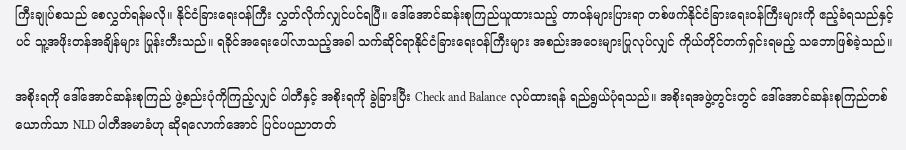ကြီးချုပ်စသည် စေလွှတ်ရန်မလို။ နိုင်ငံခြားရေးဝန်ကြီး လွှတ်လိုက်လျှင်ပင်ရပြီ။ ဒေါ်အောင်ဆန်းစုကြည်ယူထားသည့် တာဝန်များပြားရာ တစ်ဖက်နိုင်ငံခြားရေးဝန်ကြီးများကို ဧည့်ခံရသည်နှင့်ပင် သူ့အဖိုးတန်အချိန်များ ပြုန်းတီးသည်။ ရခိုင်အရေးပေါ်လာသည့်အခါ သက်ဆိုင်ရာနိုင်ငံခြားရေးဝန်ကြီးများ အစည်းအဝေးများပြုလုပ်လျှင် ကိုယ်တိုင်တက်ရှင်းရမည့် သဘောဖြစ်ခဲ့သည်။

အစိုးရကို ဒေါ်အောင်ဆန်းစုကြည် ဖွဲ့စည်းပုံကိုကြည့်လျှင် ပါတီနှင့် အစိုးရကို ခွဲခြားပြီး Check and Balance လုပ်ထားရန် ရည်ရွယ်ပုံရသည်။ အစိုးရအဖွဲ့တွင်းတွင် ဒေါ်အောင်ဆန်းစုကြည်တစ်ယောက်သာ NLD ပါတီအမာခံဟု ဆိုရလောက်အောင် ပြင်ပပညာတတ်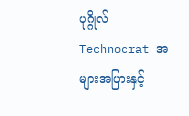ပုဂ္ဂိုလ် Technocrat အများအပြားနှင့်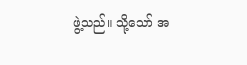ဖွဲ့သည်။ သို့သော် အ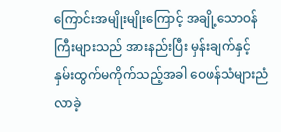ကြောင်းအမျိုးမျိုးကြောင့် အချို့သောဝန်ကြီးများသည် အားနည်းပြီး မှန်းချက်နှင့်နှမ်းထွက်မကိုက်သည့်အခါ ဝေဖန်သံများညံလာခဲ့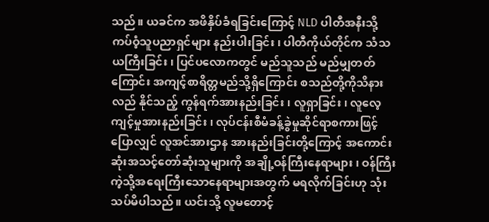သည်။ ယခင်က အဖိနှိပ်ခံရခြင်းကြောင့် NLD ပါတီအနီးသို့ ကပ်ဝံ့သူပညာရှင်များ နည်းပါးခြင်း၊ ပါတီကိုယ်တိုင်က သံသယကြီးခြင်း၊ ပြင်ပလောကတွင် မည်သူသည် မည်မျှတတ်ကြောင်း အကျင့်စာရိတ္တမည်သို့ရှိကြောင်း စသည်တို့ကိုသိနားလည် နိုင်သည့် ကွန်ရက်အားနည်းခြင်း၊ လူရှာခြင်း၊ လူလေ့ကျင့်မှုအားနည်းခြင်း၊ လုပ်ငန်းစီမံခန့်ခွဲမှုဆိုင်ရာစကားဖြင့်ပြောလျှင် လူအင်အားဌာန အားနည်းခြင်းတို့ကြောင့် အကောင်းဆုံးအသင့်တော်ဆုံးသူများကို အချို့ဝန်ကြီးနေရာများ၊ ဝန်ကြီးကဲ့သို့အရေးကြီးသောနေရာများအတွက် မရလိုက်ခြင်းဟု သုံးသပ်မိပါသည်။ ယင်းသို့ လူမတောင့်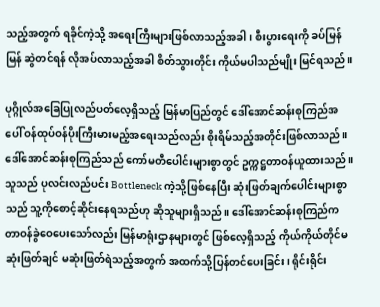သည့်အတွက် ရခိုင်ကဲ့သို့ အရေးကြီးများဖြစ်လာသည့်အခါ၊ စီးပွားရေးကို ခပ်မြန်မြန် ဆွဲတင်ရန် လိုအပ်လာသည့်အခါ စိတ်သွားတိုင်း ကိုယ်မပါသည်မျိုး မြင်ရသည်။

ပုဂ္ဂိုလ်အခြေပြုလည်ပတ်လေ့ရှိသည့် မြန်မာပြည်တွင် ဒေါ်အောင်ဆန်းစုကြည်အပေါ် ဝန်ထုပ်ဝန်ပိုးကြီးမားမည့်အရေးသည်လည်း စိုးရိမ်သည့်အတိုင်းဖြစ်လာသည်။ ဒေါ်အောင်ဆန်းစုကြည်သည် ကော်မတီပေါင်းများစွာတွင် ဥက္ကဋ္ဌတာဝန်ယူထားသည်။ သူသည် ပုလင်းလည်ပင်း Bottleneck ကဲ့သို့ဖြစ်နေပြီး ဆုံးဖြတ်ချက်ပေါင်းများစွာသည် သူ့ကိုစောင့်ဆိုင်းနေရသည်ဟု ဆိုသူများရှိသည်။ ဒေါ်အောင်ဆန်းစုကြည်က တာဝန်ခွဲဝေပေးသော်လည်း မြန်မာရုံးဌာနများတွင် ဖြစ်လေ့ရှိသည့် ကိုယ်ကိုယ်တိုင်မဆုံးဖြတ်ချင် မဆုံးဖြတ်ရဲသည့်အတွက် အထက်သို့ပြန်တင်ပေးခြင်း၊ ရိုင်းရိုင်း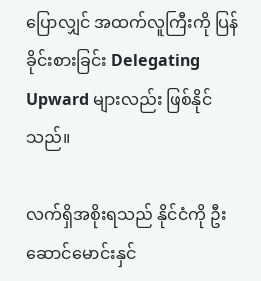ပြောလျှင် အထက်လူကြီးကို ပြန်ခိုင်းစားခြင်း Delegating Upward များလည်း ဖြစ်နိုင်သည်။

လက်ရှိအစိုးရသည် နိုင်ငံကို ဦးဆောင်မောင်းနှင်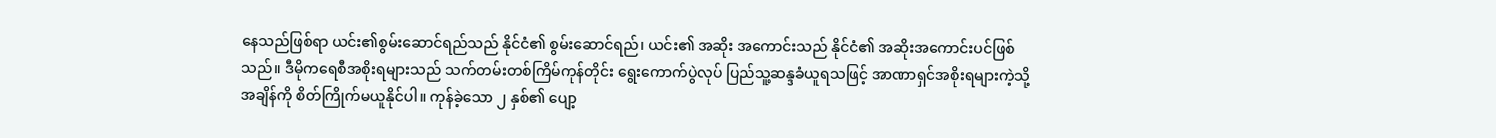နေသည်ဖြစ်ရာ ယင်း၏စွမ်းဆောင်ရည်သည် နိုင်ငံ၏ စွမ်းဆောင်ရည်၊ ယင်း၏ အဆိုး အကောင်းသည် နိုင်ငံ၏ အဆိုးအကောင်းပင်ဖြစ်သည်။ ဒီမိုကရေစီအစိုးရများသည် သက်တမ်းတစ်ကြိမ်ကုန်တိုင်း ရွေးကောက်ပွဲလုပ် ပြည်သူ့ဆန္ဒခံယူရသဖြင့် အာဏာရှင်အစိုးရများကဲ့သို့ အချိန်ကို စိတ်ကြိုက်မယူနိုင်ပါ။ ကုန်ခဲ့သော ၂ နှစ်၏ ပျော့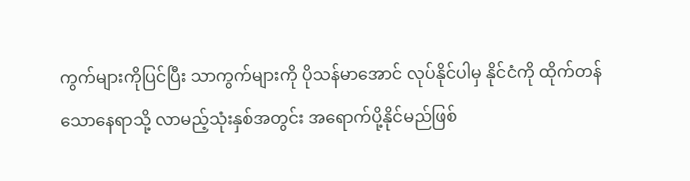ကွက်များကိုပြင်ပြီး သာကွက်များကို ပိုသန်မာအောင် လုပ်နိုင်ပါမှ နိုင်ငံကို ထိုက်တန်သောနေရာသို့ လာမည့်သုံးနှစ်အတွင်း အရောက်ပို့နိုင်မည်ဖြစ်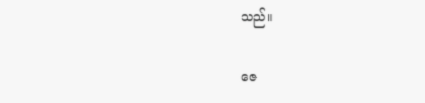သည်။

ဇေ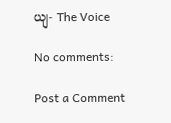ယျ- The Voice

No comments:

Post a Comment